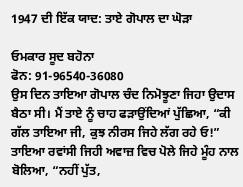1947 ਦੀ ਇੱਕ ਯਾਦ: ਤਾਏ ਗੋਪਾਲ ਦਾ ਘੋੜਾ

ਓਮਕਾਰ ਸੂਦ ਬਹੋਨਾ
ਫੋਨ: 91-96540-36080
ਉਸ ਦਿਨ ਤਾਇਆ ਗੋਪਾਲ ਚੰਦ ਨਿਮੋਝੂਣਾ ਜਿਹਾ ਉਦਾਸ ਬੈਠਾ ਸੀ। ਮੈਂ ਤਾਏ ਨੂੰ ਚਾਹ ਫੜਾਉਂਦਿਆਂ ਪੁੱਛਿਆ, “ਕੀ ਗੱਲ ਤਾਇਆ ਜੀ, ਕੁਝ ਨੀਰਸ ਜਿਹੇ ਲੱਗ ਰਹੇ ਓ!”
ਤਾਇਆ ਰਵਾਂਸੀ ਜਿਹੀ ਅਵਾਜ਼ ਵਿਚ ਪੋਲੇ ਜਿਹੇ ਮੂੰਹ ਨਾਲ ਬੋਲਿਆ, “ਨਹੀਂ ਪੁੱਤ,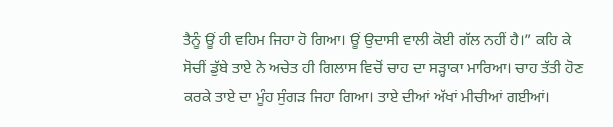ਤੈਨੂੰ ਊਂ ਹੀ ਵਹਿਮ ਜਿਹਾ ਹੋ ਗਿਆ। ਊਂ ਉਦਾਸੀ ਵਾਲੀ ਕੋਈ ਗੱਲ ਨਹੀਂ ਹੈ।” ਕਹਿ ਕੇ ਸੋਚੀਂ ਡੁੱਬੇ ਤਾਏ ਨੇ ਅਚੇਤ ਹੀ ਗਿਲਾਸ ਵਿਚੋਂ ਚਾਹ ਦਾ ਸੜ੍ਹਾਕਾ ਮਾਰਿਆ। ਚਾਹ ਤੱਤੀ ਹੋਣ ਕਰਕੇ ਤਾਏ ਦਾ ਮੂੰਹ ਸੁੰਗੜ ਜਿਹਾ ਗਿਆ। ਤਾਏ ਦੀਆਂ ਅੱਖਾਂ ਮੀਚੀਆਂ ਗਈਆਂ।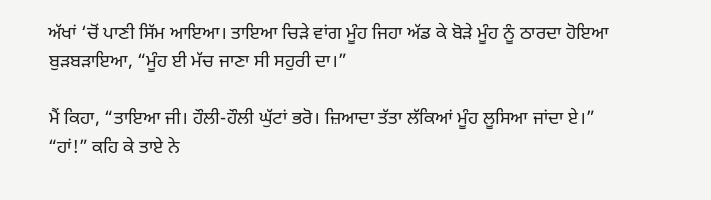ਅੱਖਾਂ ‘ਚੋਂ ਪਾਣੀ ਸਿੱਮ ਆਇਆ। ਤਾਇਆ ਚਿੜੇ ਵਾਂਗ ਮੂੰਹ ਜਿਹਾ ਅੱਡ ਕੇ ਬੋੜੇ ਮੂੰਹ ਨੂੰ ਠਾਰਦਾ ਹੋਇਆ ਬੁੜਬੜਾਇਆ, “ਮੂੰਹ ਈ ਮੱਚ ਜਾਣਾ ਸੀ ਸਹੁਰੀ ਦਾ।”

ਮੈਂ ਕਿਹਾ, “ਤਾਇਆ ਜੀ। ਹੌਲੀ-ਹੌਲੀ ਘੁੱਟਾਂ ਭਰੋ। ਜ਼ਿਆਦਾ ਤੱਤਾ ਲੱਕਿਆਂ ਮੂੰਹ ਲੂਸਿਆ ਜਾਂਦਾ ਏ।”
“ਹਾਂ!” ਕਹਿ ਕੇ ਤਾਏ ਨੇ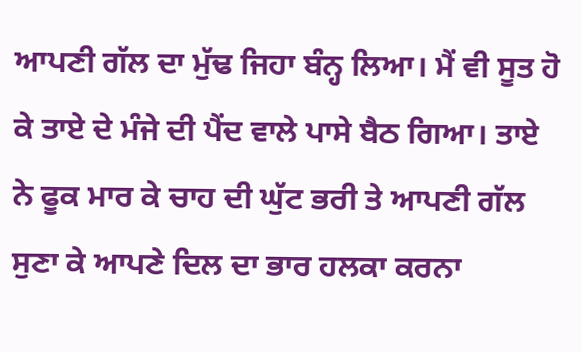ਆਪਣੀ ਗੱਲ ਦਾ ਮੁੱਢ ਜਿਹਾ ਬੰਨ੍ਹ ਲਿਆ। ਮੈਂ ਵੀ ਸੂਤ ਹੋ ਕੇ ਤਾਏ ਦੇ ਮੰਜੇ ਦੀ ਪੈਂਦ ਵਾਲੇ ਪਾਸੇ ਬੈਠ ਗਿਆ। ਤਾਏ ਨੇ ਫੂਕ ਮਾਰ ਕੇ ਚਾਹ ਦੀ ਘੁੱਟ ਭਰੀ ਤੇ ਆਪਣੀ ਗੱਲ ਸੁਣਾ ਕੇ ਆਪਣੇ ਦਿਲ ਦਾ ਭਾਰ ਹਲਕਾ ਕਰਨਾ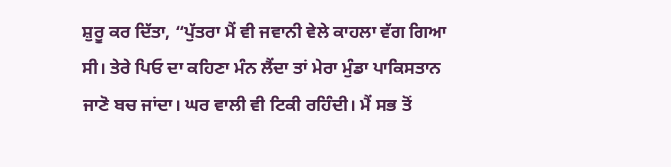ਸ਼ੁਰੂ ਕਰ ਦਿੱਤਾ, “ਪੁੱਤਰਾ ਮੈਂ ਵੀ ਜਵਾਨੀ ਵੇਲੇ ਕਾਹਲਾ ਵੱਗ ਗਿਆ ਸੀ। ਤੇਰੇ ਪਿਓ ਦਾ ਕਹਿਣਾ ਮੰਨ ਲੈਂਦਾ ਤਾਂ ਮੇਰਾ ਮੁੰਡਾ ਪਾਕਿਸਤਾਨ ਜਾਣੋ ਬਚ ਜਾਂਦਾ। ਘਰ ਵਾਲੀ ਵੀ ਟਿਕੀ ਰਹਿੰਦੀ। ਮੈਂ ਸਭ ਤੋਂ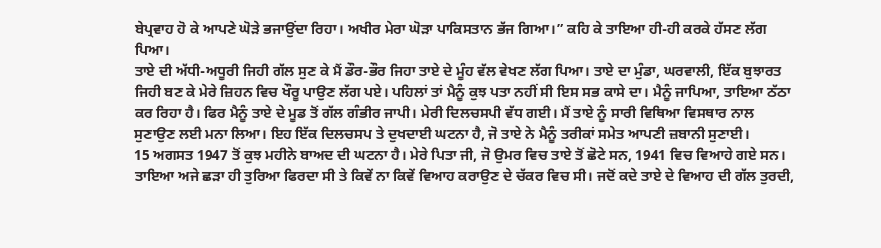ਬੇਪ੍ਰਵਾਹ ਹੋ ਕੇ ਆਪਣੇ ਘੋੜੇ ਭਜਾਉਂਦਾ ਰਿਹਾ। ਅਖੀਰ ਮੇਰਾ ਘੋੜਾ ਪਾਕਿਸਤਾਨ ਭੱਜ ਗਿਆ।” ਕਹਿ ਕੇ ਤਾਇਆ ਹੀ-ਹੀ ਕਰਕੇ ਹੱਸਣ ਲੱਗ ਪਿਆ।
ਤਾਏ ਦੀ ਅੱਧੀ-ਅਧੂਰੀ ਜਿਹੀ ਗੱਲ ਸੁਣ ਕੇ ਮੈਂ ਡੌਰ-ਭੌਰ ਜਿਹਾ ਤਾਏ ਦੇ ਮੂੰਹ ਵੱਲ ਵੇਖਣ ਲੱਗ ਪਿਆ। ਤਾਏ ਦਾ ਮੁੰਡਾ, ਘਰਵਾਲੀ, ਇੱਕ ਬੁਝਾਰਤ ਜਿਹੀ ਬਣ ਕੇ ਮੇਰੇ ਜ਼ਿਹਨ ਵਿਚ ਖੌਰੂ ਪਾਉਣ ਲੱਗ ਪਏ। ਪਹਿਲਾਂ ਤਾਂ ਮੈਨੂੰ ਕੁਝ ਪਤਾ ਨਹੀਂ ਸੀ ਇਸ ਸਭ ਕਾਸੇ ਦਾ। ਮੈਨੂੰ ਜਾਪਿਆ, ਤਾਇਆ ਠੱਠਾ ਕਰ ਰਿਹਾ ਹੈ। ਫਿਰ ਮੈਨੂੰ ਤਾਏ ਦੇ ਮੂਡ ਤੋਂ ਗੱਲ ਗੰਭੀਰ ਜਾਪੀ। ਮੇਰੀ ਦਿਲਚਸਪੀ ਵੱਧ ਗਈ। ਮੈਂ ਤਾਏ ਨੂੰ ਸਾਰੀ ਵਿਥਿਆ ਵਿਸਥਾਰ ਨਾਲ ਸੁਣਾਉਣ ਲਈ ਮਨਾ ਲਿਆ। ਇਹ ਇੱਕ ਦਿਲਚਸਪ ਤੇ ਦੁਖਦਾਈ ਘਟਨਾ ਹੈ, ਜੋ ਤਾਏ ਨੇ ਮੈਨੂੰ ਤਰੀਕਾਂ ਸਮੇਤ ਆਪਣੀ ਜ਼ਬਾਨੀ ਸੁਣਾਈ।
15 ਅਗਸਤ 1947 ਤੋਂ ਕੁਝ ਮਹੀਨੇ ਬਾਅਦ ਦੀ ਘਟਨਾ ਹੈ। ਮੇਰੇ ਪਿਤਾ ਜੀ, ਜੋ ਉਮਰ ਵਿਚ ਤਾਏ ਤੋਂ ਛੋਟੇ ਸਨ, 1941 ਵਿਚ ਵਿਆਹੇ ਗਏ ਸਨ। ਤਾਇਆ ਅਜੇ ਛੜਾ ਹੀ ਤੁਰਿਆ ਫਿਰਦਾ ਸੀ ਤੇ ਕਿਵੇਂ ਨਾ ਕਿਵੇਂ ਵਿਆਹ ਕਰਾਉਣ ਦੇ ਚੱਕਰ ਵਿਚ ਸੀ। ਜਦੋਂ ਕਦੇ ਤਾਏ ਦੇ ਵਿਆਹ ਦੀ ਗੱਲ ਤੁਰਦੀ,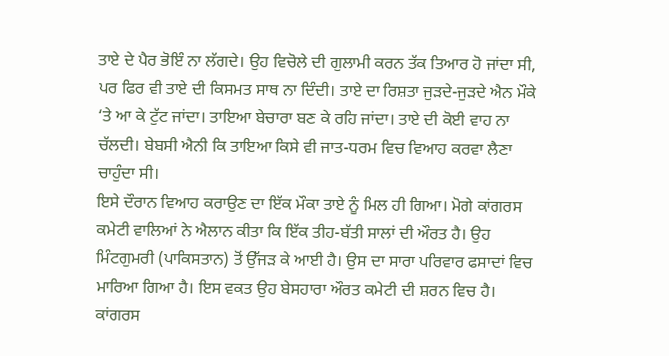ਤਾਏ ਦੇ ਪੈਰ ਭੋਇੰ ਨਾ ਲੱਗਦੇ। ਉਹ ਵਿਚੋਲੇ ਦੀ ਗੁਲਾਮੀ ਕਰਨ ਤੱਕ ਤਿਆਰ ਹੋ ਜਾਂਦਾ ਸੀ, ਪਰ ਫਿਰ ਵੀ ਤਾਏ ਦੀ ਕਿਸਮਤ ਸਾਥ ਨਾ ਦਿੰਦੀ। ਤਾਏ ਦਾ ਰਿਸ਼ਤਾ ਜੁੜਦੇ-ਜੁੜਦੇ ਐਨ ਮੌਕੇ ‘ਤੇ ਆ ਕੇ ਟੁੱਟ ਜਾਂਦਾ। ਤਾਇਆ ਬੇਚਾਰਾ ਬਣ ਕੇ ਰਹਿ ਜਾਂਦਾ। ਤਾਏ ਦੀ ਕੋਈ ਵਾਹ ਨਾ ਚੱਲਦੀ। ਬੇਬਸੀ ਐਨੀ ਕਿ ਤਾਇਆ ਕਿਸੇ ਵੀ ਜਾਤ-ਧਰਮ ਵਿਚ ਵਿਆਹ ਕਰਵਾ ਲੈਣਾ ਚਾਹੁੰਦਾ ਸੀ।
ਇਸੇ ਦੌਰਾਨ ਵਿਆਹ ਕਰਾਉਣ ਦਾ ਇੱਕ ਮੌਕਾ ਤਾਏ ਨੂੰ ਮਿਲ ਹੀ ਗਿਆ। ਮੋਗੇ ਕਾਂਗਰਸ ਕਮੇਟੀ ਵਾਲਿਆਂ ਨੇ ਐਲਾਨ ਕੀਤਾ ਕਿ ਇੱਕ ਤੀਹ-ਬੱਤੀ ਸਾਲਾਂ ਦੀ ਔਰਤ ਹੈ। ਉਹ ਮਿੰਟਗੁਮਰੀ (ਪਾਕਿਸਤਾਨ) ਤੋਂ ਉੱਜੜ ਕੇ ਆਈ ਹੈ। ਉਸ ਦਾ ਸਾਰਾ ਪਰਿਵਾਰ ਫਸਾਦਾਂ ਵਿਚ ਮਾਰਿਆ ਗਿਆ ਹੈ। ਇਸ ਵਕਤ ਉਹ ਬੇਸਹਾਰਾ ਔਰਤ ਕਮੇਟੀ ਦੀ ਸ਼ਰਨ ਵਿਚ ਹੈ। ਕਾਂਗਰਸ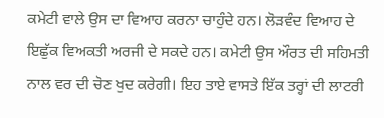ਕਮੇਟੀ ਵਾਲੇ ਉਸ ਦਾ ਵਿਆਹ ਕਰਨਾ ਚਾਹੁੰਦੇ ਹਨ। ਲੋੜਵੰਦ ਵਿਆਹ ਦੇ ਇਛੁੱਕ ਵਿਅਕਤੀ ਅਰਜੀ ਦੇ ਸਕਦੇ ਹਨ। ਕਮੇਟੀ ਉਸ ਔਰਤ ਦੀ ਸਹਿਮਤੀ ਨਾਲ ਵਰ ਦੀ ਚੋਣ ਖੁਦ ਕਰੇਗੀ। ਇਹ ਤਾਏ ਵਾਸਤੇ ਇੱਕ ਤਰ੍ਹਾਂ ਦੀ ਲਾਟਰੀ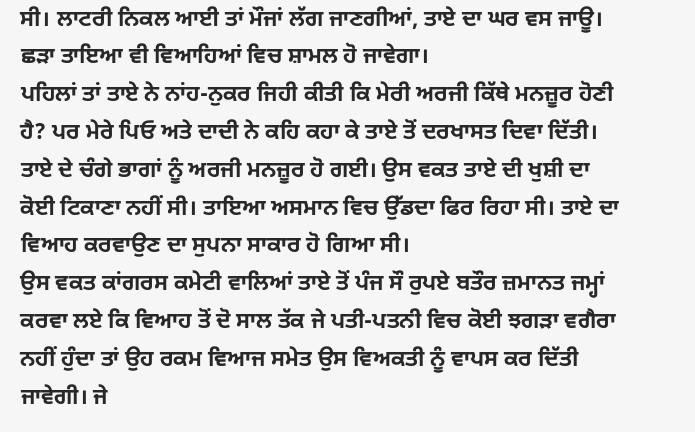ਸੀ। ਲਾਟਰੀ ਨਿਕਲ ਆਈ ਤਾਂ ਮੌਜਾਂ ਲੱਗ ਜਾਣਗੀਆਂ, ਤਾਏ ਦਾ ਘਰ ਵਸ ਜਾਊ। ਛੜਾ ਤਾਇਆ ਵੀ ਵਿਆਹਿਆਂ ਵਿਚ ਸ਼ਾਮਲ ਹੋ ਜਾਵੇਗਾ।
ਪਹਿਲਾਂ ਤਾਂ ਤਾਏ ਨੇ ਨਾਂਹ-ਨੁਕਰ ਜਿਹੀ ਕੀਤੀ ਕਿ ਮੇਰੀ ਅਰਜੀ ਕਿੱਥੇ ਮਨਜ਼ੂਰ ਹੋਣੀ ਹੈ? ਪਰ ਮੇਰੇ ਪਿਓ ਅਤੇ ਦਾਦੀ ਨੇ ਕਹਿ ਕਹਾ ਕੇ ਤਾਏ ਤੋਂ ਦਰਖਾਸਤ ਦਿਵਾ ਦਿੱਤੀ। ਤਾਏ ਦੇ ਚੰਗੇ ਭਾਗਾਂ ਨੂੰ ਅਰਜੀ ਮਨਜ਼ੂਰ ਹੋ ਗਈ। ਉਸ ਵਕਤ ਤਾਏ ਦੀ ਖੁਸ਼ੀ ਦਾ ਕੋਈ ਟਿਕਾਣਾ ਨਹੀਂ ਸੀ। ਤਾਇਆ ਅਸਮਾਨ ਵਿਚ ਉੱਡਦਾ ਫਿਰ ਰਿਹਾ ਸੀ। ਤਾਏ ਦਾ ਵਿਆਹ ਕਰਵਾਉਣ ਦਾ ਸੁਪਨਾ ਸਾਕਾਰ ਹੋ ਗਿਆ ਸੀ।
ਉਸ ਵਕਤ ਕਾਂਗਰਸ ਕਮੇਟੀ ਵਾਲਿਆਂ ਤਾਏ ਤੋਂ ਪੰਜ ਸੌ ਰੁਪਏ ਬਤੌਰ ਜ਼ਮਾਨਤ ਜਮ੍ਹਾਂ ਕਰਵਾ ਲਏ ਕਿ ਵਿਆਹ ਤੋਂ ਦੋ ਸਾਲ ਤੱਕ ਜੇ ਪਤੀ-ਪਤਨੀ ਵਿਚ ਕੋਈ ਝਗੜਾ ਵਗੈਰਾ ਨਹੀਂ ਹੁੰਦਾ ਤਾਂ ਉਹ ਰਕਮ ਵਿਆਜ ਸਮੇਤ ਉਸ ਵਿਅਕਤੀ ਨੂੰ ਵਾਪਸ ਕਰ ਦਿੱਤੀ ਜਾਵੇਗੀ। ਜੇ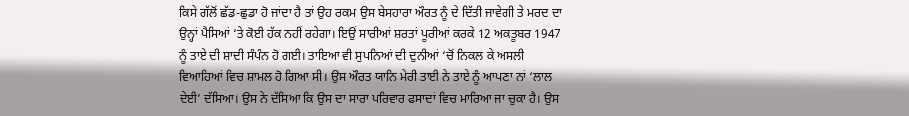ਕਿਸੇ ਗੱਲੋਂ ਛੱਡ-ਛੁਡਾ ਹੋ ਜਾਂਦਾ ਹੈ ਤਾਂ ਉਹ ਰਕਮ ਉਸ ਬੇਸਹਾਰਾ ਔਰਤ ਨੂੰ ਦੇ ਦਿੱਤੀ ਜਾਵੇਗੀ ਤੇ ਮਰਦ ਦਾ ਉਨ੍ਹਾਂ ਪੈਸਿਆਂ ‘ਤੇ ਕੋਈ ਹੱਕ ਨਹੀਂ ਰਹੇਗਾ। ਇਉਂ ਸਾਰੀਆਂ ਸ਼ਰਤਾਂ ਪੂਰੀਆਂ ਕਰਕੇ 12 ਅਕਤੂਬਰ 1947 ਨੂੰ ਤਾਏ ਦੀ ਸ਼ਾਦੀ ਸੰਪੰਨ ਹੋ ਗਈ। ਤਾਇਆ ਵੀ ਸੁਪਨਿਆਂ ਦੀ ਦੁਨੀਆਂ ‘ਚੋਂ ਨਿਕਲ ਕੇ ਅਸਲੀ ਵਿਆਹਿਆਂ ਵਿਚ ਸ਼ਾਮਲ ਹੋ ਗਿਆ ਸੀ। ਉਸ ਔਰਤ ਯਾਨਿ ਮੇਰੀ ਤਾਈ ਨੇ ਤਾਏ ਨੂੰ ਆਪਣਾ ਨਾਂ ‘ਲਾਲ ਦੇਈ’ ਦੱਸਿਆ। ਉਸ ਨੇ ਦੱਸਿਆ ਕਿ ਉਸ ਦਾ ਸਾਰਾ ਪਰਿਵਾਰ ਫਸਾਦਾਂ ਵਿਚ ਮਾਰਿਆ ਜਾ ਚੁਕਾ ਹੈ। ਉਸ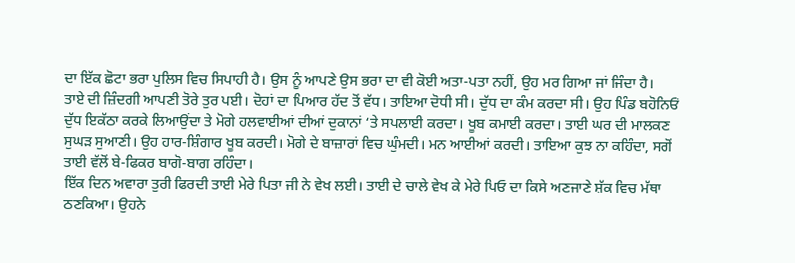ਦਾ ਇੱਕ ਛੋਟਾ ਭਰਾ ਪੁਲਿਸ ਵਿਚ ਸਿਪਾਹੀ ਹੈ। ਉਸ ਨੂੰ ਆਪਣੇ ਉਸ ਭਰਾ ਦਾ ਵੀ ਕੋਈ ਅਤਾ-ਪਤਾ ਨਹੀਂ, ਉਹ ਮਰ ਗਿਆ ਜਾਂ ਜਿੰਦਾ ਹੈ।
ਤਾਏ ਦੀ ਜ਼ਿੰਦਗੀ ਆਪਣੀ ਤੋਰੇ ਤੁਰ ਪਈ। ਦੋਹਾਂ ਦਾ ਪਿਆਰ ਹੱਦ ਤੋਂ ਵੱਧ। ਤਾਇਆ ਦੋਧੀ ਸੀ। ਦੁੱਧ ਦਾ ਕੰਮ ਕਰਦਾ ਸੀ। ਉਹ ਪਿੰਡ ਬਹੋਨਿਓਂ ਦੁੱਧ ਇਕੱਠਾ ਕਰਕੇ ਲਿਆਉਂਦਾ ਤੇ ਮੋਗੇ ਹਲਵਾਈਆਂ ਦੀਆਂ ਦੁਕਾਨਾਂ ‘ਤੇ ਸਪਲਾਈ ਕਰਦਾ। ਖੂਬ ਕਮਾਈ ਕਰਦਾ। ਤਾਈ ਘਰ ਦੀ ਮਾਲਕਣ ਸੁਘੜ ਸੁਆਣੀ। ਉਹ ਹਾਰ-ਸ਼ਿੰਗਾਰ ਖੂਬ ਕਰਦੀ। ਮੋਗੇ ਦੇ ਬਾਜ਼ਾਰਾਂ ਵਿਚ ਘੁੰਮਦੀ। ਮਨ ਆਈਆਂ ਕਰਦੀ। ਤਾਇਆ ਕੁਝ ਨਾ ਕਹਿੰਦਾ, ਸਗੋਂ ਤਾਈ ਵੱਲੋਂ ਬੇ-ਫਿਕਰ ਬਾਗੋ-ਬਾਗ ਰਹਿੰਦਾ।
ਇੱਕ ਦਿਨ ਅਵਾਰਾ ਤੁਰੀ ਫਿਰਦੀ ਤਾਈ ਮੇਰੇ ਪਿਤਾ ਜੀ ਨੇ ਵੇਖ ਲਈ। ਤਾਈ ਦੇ ਚਾਲੇ ਵੇਖ ਕੇ ਮੇਰੇ ਪਿਓ ਦਾ ਕਿਸੇ ਅਣਜਾਣੇ ਸ਼ੱਕ ਵਿਚ ਮੱਥਾ ਠਣਕਿਆ। ਉਹਨੇ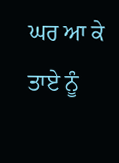ਘਰ ਆ ਕੇ ਤਾਏ ਨੂੰ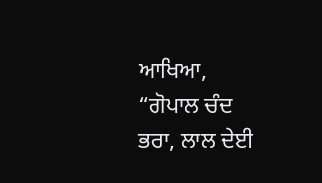ਆਖਿਆ, “ਗੋਪਾਲ ਚੰਦ ਭਰਾ, ਲਾਲ ਦੇਈ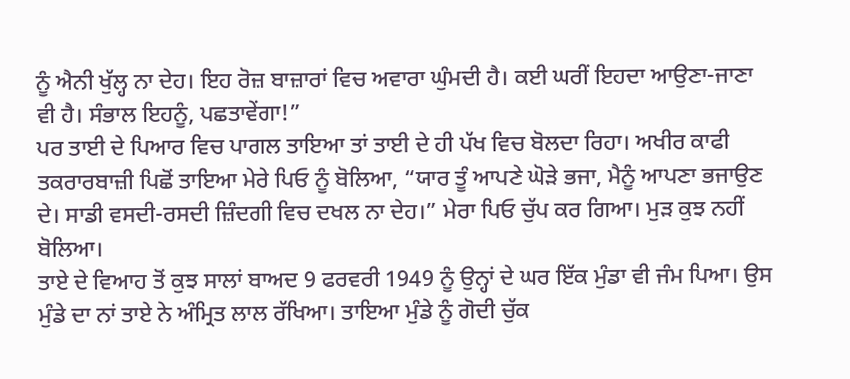ਨੂੰ ਐਨੀ ਖੁੱਲ੍ਹ ਨਾ ਦੇਹ। ਇਹ ਰੋਜ਼ ਬਾਜ਼ਾਰਾਂ ਵਿਚ ਅਵਾਰਾ ਘੁੰਮਦੀ ਹੈ। ਕਈ ਘਰੀਂ ਇਹਦਾ ਆਉਣਾ-ਜਾਣਾ ਵੀ ਹੈ। ਸੰਭਾਲ ਇਹਨੂੰ, ਪਛਤਾਵੇਂਗਾ!”
ਪਰ ਤਾਈ ਦੇ ਪਿਆਰ ਵਿਚ ਪਾਗਲ ਤਾਇਆ ਤਾਂ ਤਾਈ ਦੇ ਹੀ ਪੱਖ ਵਿਚ ਬੋਲਦਾ ਰਿਹਾ। ਅਖੀਰ ਕਾਫੀ ਤਕਰਾਰਬਾਜ਼ੀ ਪਿਛੋਂ ਤਾਇਆ ਮੇਰੇ ਪਿਓ ਨੂੰ ਬੋਲਿਆ, “ਯਾਰ ਤੂੰ ਆਪਣੇ ਘੋੜੇ ਭਜਾ, ਮੈਨੂੰ ਆਪਣਾ ਭਜਾਉਣ ਦੇ। ਸਾਡੀ ਵਸਦੀ-ਰਸਦੀ ਜ਼ਿੰਦਗੀ ਵਿਚ ਦਖਲ ਨਾ ਦੇਹ।” ਮੇਰਾ ਪਿਓ ਚੁੱਪ ਕਰ ਗਿਆ। ਮੁੜ ਕੁਝ ਨਹੀਂ ਬੋਲਿਆ।
ਤਾਏ ਦੇ ਵਿਆਹ ਤੋਂ ਕੁਝ ਸਾਲਾਂ ਬਾਅਦ 9 ਫਰਵਰੀ 1949 ਨੂੰ ਉਨ੍ਹਾਂ ਦੇ ਘਰ ਇੱਕ ਮੁੰਡਾ ਵੀ ਜੰਮ ਪਿਆ। ਉਸ ਮੁੰਡੇ ਦਾ ਨਾਂ ਤਾਏ ਨੇ ਅੰਮ੍ਰਿਤ ਲਾਲ ਰੱਖਿਆ। ਤਾਇਆ ਮੁੰਡੇ ਨੂੰ ਗੋਦੀ ਚੁੱਕ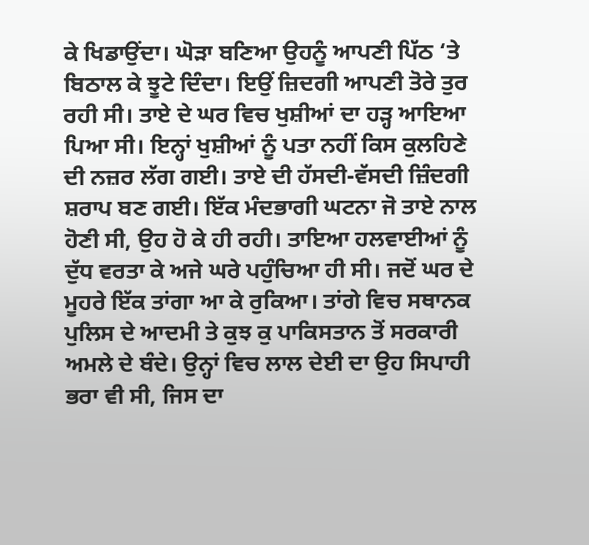ਕੇ ਖਿਡਾਉਂਦਾ। ਘੋੜਾ ਬਣਿਆ ਉਹਨੂੰ ਆਪਣੀ ਪਿੱਠ ‘ਤੇ ਬਿਠਾਲ ਕੇ ਝੂਟੇ ਦਿੰਦਾ। ਇਉਂ ਜ਼ਿਦਗੀ ਆਪਣੀ ਤੋਰੇ ਤੁਰ ਰਹੀ ਸੀ। ਤਾਏ ਦੇ ਘਰ ਵਿਚ ਖੁਸ਼ੀਆਂ ਦਾ ਹੜ੍ਹ ਆਇਆ ਪਿਆ ਸੀ। ਇਨ੍ਹਾਂ ਖੁਸ਼ੀਆਂ ਨੂੰ ਪਤਾ ਨਹੀਂ ਕਿਸ ਕੁਲਹਿਣੇ ਦੀ ਨਜ਼ਰ ਲੱਗ ਗਈ। ਤਾਏ ਦੀ ਹੱਸਦੀ-ਵੱਸਦੀ ਜ਼ਿੰਦਗੀ ਸ਼ਰਾਪ ਬਣ ਗਈ। ਇੱਕ ਮੰਦਭਾਗੀ ਘਟਨਾ ਜੋ ਤਾਏ ਨਾਲ ਹੋਣੀ ਸੀ, ਉਹ ਹੋ ਕੇ ਹੀ ਰਹੀ। ਤਾਇਆ ਹਲਵਾਈਆਂ ਨੂੰ ਦੁੱਧ ਵਰਤਾ ਕੇ ਅਜੇ ਘਰੇ ਪਹੁੰਚਿਆ ਹੀ ਸੀ। ਜਦੋਂ ਘਰ ਦੇ ਮੂਹਰੇ ਇੱਕ ਤਾਂਗਾ ਆ ਕੇ ਰੁਕਿਆ। ਤਾਂਗੇ ਵਿਚ ਸਥਾਨਕ ਪੁਲਿਸ ਦੇ ਆਦਮੀ ਤੇ ਕੁਝ ਕੁ ਪਾਕਿਸਤਾਨ ਤੋਂ ਸਰਕਾਰੀ ਅਮਲੇ ਦੇ ਬੰਦੇ। ਉਨ੍ਹਾਂ ਵਿਚ ਲਾਲ ਦੇਈ ਦਾ ਉਹ ਸਿਪਾਹੀ ਭਰਾ ਵੀ ਸੀ, ਜਿਸ ਦਾ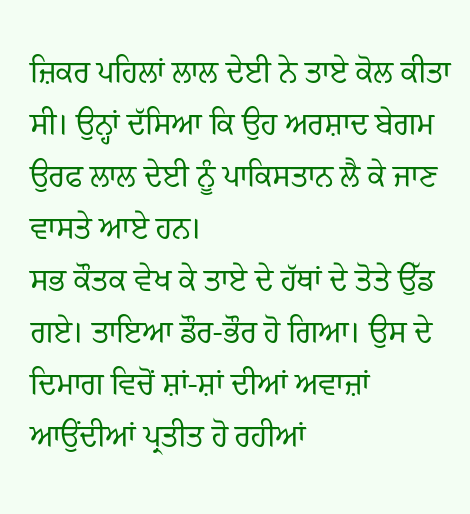ਜ਼ਿਕਰ ਪਹਿਲਾਂ ਲਾਲ ਦੇਈ ਨੇ ਤਾਏ ਕੋਲ ਕੀਤਾ ਸੀ। ਉਨ੍ਹਾਂ ਦੱਸਿਆ ਕਿ ਉਹ ਅਰਸ਼ਾਦ ਬੇਗਮ ਉਰਫ ਲਾਲ ਦੇਈ ਨੂੰ ਪਾਕਿਸਤਾਨ ਲੈ ਕੇ ਜਾਣ ਵਾਸਤੇ ਆਏ ਹਨ।
ਸਭ ਕੌਤਕ ਵੇਖ ਕੇ ਤਾਏ ਦੇ ਹੱਥਾਂ ਦੇ ਤੋਤੇ ਉੱਡ ਗਏ। ਤਾਇਆ ਡੌਰ-ਭੌਰ ਹੋ ਗਿਆ। ਉਸ ਦੇ ਦਿਮਾਗ ਵਿਚੋਂ ਸ਼ਾਂ-ਸ਼ਾਂ ਦੀਆਂ ਅਵਾਜ਼ਾਂ ਆਉਂਦੀਆਂ ਪ੍ਰਤੀਤ ਹੋ ਰਹੀਆਂ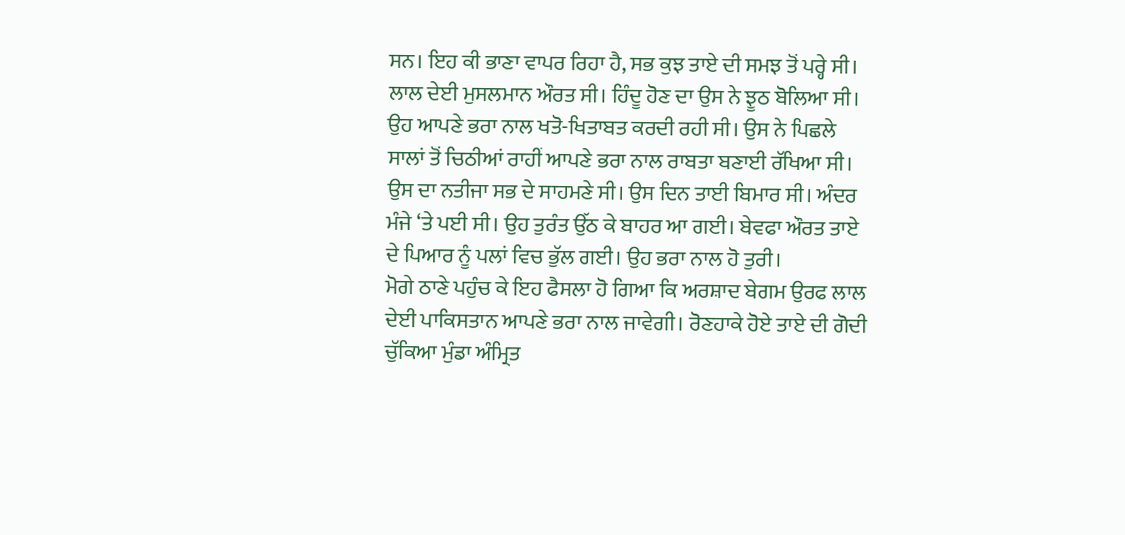ਸਨ। ਇਹ ਕੀ ਭਾਣਾ ਵਾਪਰ ਰਿਹਾ ਹੈ, ਸਭ ਕੁਝ ਤਾਏ ਦੀ ਸਮਝ ਤੋਂ ਪਰ੍ਹੇ ਸੀ। ਲਾਲ ਦੇਈ ਮੁਸਲਮਾਨ ਔਰਤ ਸੀ। ਹਿੰਦੂ ਹੋਣ ਦਾ ਉਸ ਨੇ ਝੂਠ ਬੋਲਿਆ ਸੀ। ਉਹ ਆਪਣੇ ਭਰਾ ਨਾਲ ਖਤੋ-ਖਿਤਾਬਤ ਕਰਦੀ ਰਹੀ ਸੀ। ਉਸ ਨੇ ਪਿਛਲੇ ਸਾਲਾਂ ਤੋਂ ਚਿਠੀਆਂ ਰਾਹੀਂ ਆਪਣੇ ਭਰਾ ਨਾਲ ਰਾਬਤਾ ਬਣਾਈ ਰੱਖਿਆ ਸੀ। ਉਸ ਦਾ ਨਤੀਜਾ ਸਭ ਦੇ ਸਾਹਮਣੇ ਸੀ। ਉਸ ਦਿਨ ਤਾਈ ਬਿਮਾਰ ਸੀ। ਅੰਦਰ ਮੰਜੇ ‘ਤੇ ਪਈ ਸੀ। ਉਹ ਤੁਰੰਤ ਉੱਠ ਕੇ ਬਾਹਰ ਆ ਗਈ। ਬੇਵਫਾ ਔਰਤ ਤਾਏ ਦੇ ਪਿਆਰ ਨੂੰ ਪਲਾਂ ਵਿਚ ਭੁੱਲ ਗਈ। ਉਹ ਭਰਾ ਨਾਲ ਹੋ ਤੁਰੀ।
ਮੋਗੇ ਠਾਣੇ ਪਹੁੰਚ ਕੇ ਇਹ ਫੈਸਲਾ ਹੋ ਗਿਆ ਕਿ ਅਰਸ਼ਾਦ ਬੇਗਮ ਉਰਫ ਲਾਲ ਦੇਈ ਪਾਕਿਸਤਾਨ ਆਪਣੇ ਭਰਾ ਨਾਲ ਜਾਵੇਗੀ। ਰੋਣਹਾਕੇ ਹੋਏ ਤਾਏ ਦੀ ਗੋਦੀ ਚੁੱਕਿਆ ਮੁੰਡਾ ਅੰਮ੍ਰਿਤ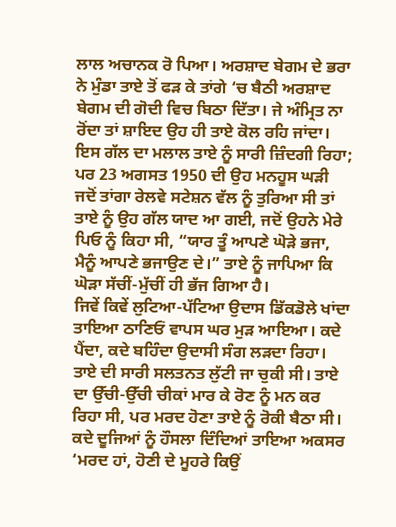ਲਾਲ ਅਚਾਨਕ ਰੋ ਪਿਆ। ਅਰਸ਼ਾਦ ਬੇਗਮ ਦੇ ਭਰਾ ਨੇ ਮੁੰਡਾ ਤਾਏ ਤੋਂ ਫੜ ਕੇ ਤਾਂਗੇ ‘ਚ ਬੈਠੀ ਅਰਸ਼ਾਦ ਬੇਗਮ ਦੀ ਗੋਦੀ ਵਿਚ ਬਿਠਾ ਦਿੱਤਾ। ਜੇ ਅੰਮ੍ਰਿਤ ਨਾ ਰੋਂਦਾ ਤਾਂ ਸ਼ਾਇਦ ਉਹ ਹੀ ਤਾਏ ਕੋਲ ਰਹਿ ਜਾਂਦਾ। ਇਸ ਗੱਲ ਦਾ ਮਲਾਲ ਤਾਏ ਨੂੰ ਸਾਰੀ ਜ਼ਿੰਦਗੀ ਰਿਹਾ; ਪਰ 23 ਅਗਸਤ 1950 ਦੀ ਉਹ ਮਨਹੂਸ ਘੜੀ ਜਦੋਂ ਤਾਂਗਾ ਰੇਲਵੇ ਸਟੇਸ਼ਨ ਵੱਲ ਨੂੰ ਤੁਰਿਆ ਸੀ ਤਾਂ ਤਾਏ ਨੂੰ ਉਹ ਗੱਲ ਯਾਦ ਆ ਗਈ, ਜਦੋਂ ਉਹਨੇ ਮੇਰੇ ਪਿਓ ਨੂੰ ਕਿਹਾ ਸੀ, “ਯਾਰ ਤੂੰ ਆਪਣੇ ਘੋੜੇ ਭਜਾ, ਮੈਨੂੰ ਆਪਣੇ ਭਜਾਉਣ ਦੇ।” ਤਾਏ ਨੂੰ ਜਾਪਿਆ ਕਿ ਘੋੜਾ ਸੱਚੀਂ-ਮੁੱਚੀਂ ਹੀ ਭੱਜ ਗਿਆ ਹੈ।
ਜਿਵੇਂ ਕਿਵੇਂ ਲੁਟਿਆ-ਪੱਟਿਆ ਉਦਾਸ ਡਿੱਕਡੋਲੇ ਖਾਂਦਾ ਤਾਇਆ ਠਾਣਿਓਂ ਵਾਪਸ ਘਰ ਮੁੜ ਆਇਆ। ਕਦੇ ਪੈਂਦਾ, ਕਦੇ ਬਹਿੰਦਾ ਉਦਾਸੀ ਸੰਗ ਲੜਦਾ ਰਿਹਾ। ਤਾਏ ਦੀ ਸਾਰੀ ਸਲਤਨਤ ਲੁੱਟੀ ਜਾ ਚੁਕੀ ਸੀ। ਤਾਏ ਦਾ ਉੱਚੀ-ਉੱਚੀ ਚੀਕਾਂ ਮਾਰ ਕੇ ਰੋਣ ਨੂੰ ਮਨ ਕਰ ਰਿਹਾ ਸੀ, ਪਰ ਮਰਦ ਹੋਣਾ ਤਾਏ ਨੂੰ ਰੋਕੀ ਬੈਠਾ ਸੀ। ਕਦੇ ਦੂਜਿਆਂ ਨੂੰ ਹੌਸਲਾ ਦਿੰਦਿਆਂ ਤਾਇਆ ਅਕਸਰ ‘ਮਰਦ ਹਾਂ, ਹੋਣੀ ਦੇ ਮੂਹਰੇ ਕਿਉਂ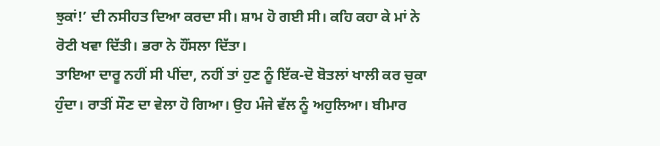ਝੁਕਾਂ!’ ਦੀ ਨਸੀਹਤ ਦਿਆ ਕਰਦਾ ਸੀ। ਸ਼ਾਮ ਹੋ ਗਈ ਸੀ। ਕਹਿ ਕਹਾ ਕੇ ਮਾਂ ਨੇ ਰੋਟੀ ਖਵਾ ਦਿੱਤੀ। ਭਰਾ ਨੇ ਹੌਂਸਲਾ ਦਿੱਤਾ।
ਤਾਇਆ ਦਾਰੂ ਨਹੀਂ ਸੀ ਪੀਂਦਾ, ਨਹੀਂ ਤਾਂ ਹੁਣ ਨੂੰ ਇੱਕ-ਦੋ ਬੋਤਲਾਂ ਖਾਲੀ ਕਰ ਚੁਕਾ ਹੁੰਦਾ। ਰਾਤੀਂ ਸੌਣ ਦਾ ਵੇਲਾ ਹੋ ਗਿਆ। ਉਹ ਮੰਜੇ ਵੱਲ ਨੂੰ ਅਹੁਲਿਆ। ਬੀਮਾਰ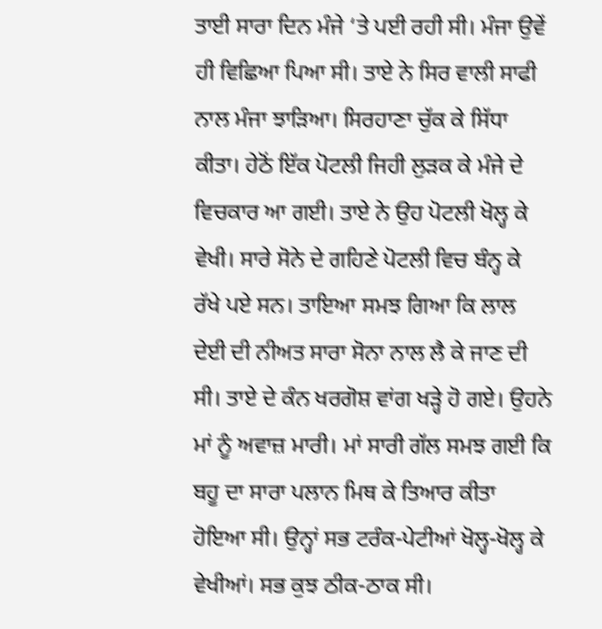ਤਾਈ ਸਾਰਾ ਦਿਨ ਮੰਜੇ ‘ਤੇ ਪਈ ਰਹੀ ਸੀ। ਮੰਜਾ ਉਵੇਂ ਹੀ ਵਿਛਿਆ ਪਿਆ ਸੀ। ਤਾਏ ਨੇ ਸਿਰ ਵਾਲੀ ਸਾਫੀ ਨਾਲ ਮੰਜਾ ਝਾੜਿਆ। ਸਿਰਹਾਣਾ ਚੁੱਕ ਕੇ ਸਿੱਧਾ ਕੀਤਾ। ਹੇਠੋਂ ਇੱਕ ਪੋਟਲੀ ਜਿਹੀ ਲੁੜਕ ਕੇ ਮੰਜੇ ਦੇ ਵਿਚਕਾਰ ਆ ਗਈ। ਤਾਏ ਨੇ ਉਹ ਪੋਟਲੀ ਖੋਲ੍ਹ ਕੇ ਵੇਖੀ। ਸਾਰੇ ਸੋਨੇ ਦੇ ਗਹਿਣੇ ਪੋਟਲੀ ਵਿਚ ਬੰਨ੍ਹ ਕੇ ਰੱਖੇ ਪਏ ਸਨ। ਤਾਇਆ ਸਮਝ ਗਿਆ ਕਿ ਲਾਲ ਦੇਈ ਦੀ ਨੀਅਤ ਸਾਰਾ ਸੋਨਾ ਨਾਲ ਲੈ ਕੇ ਜਾਣ ਦੀ ਸੀ। ਤਾਏ ਦੇ ਕੰਨ ਖਰਗੋਸ਼ ਵਾਂਗ ਖੜ੍ਹੇ ਹੋ ਗਏ। ਉਹਨੇ ਮਾਂ ਨੂੰ ਅਵਾਜ਼ ਮਾਰੀ। ਮਾਂ ਸਾਰੀ ਗੱਲ ਸਮਝ ਗਈ ਕਿ ਬਹੂ ਦਾ ਸਾਰਾ ਪਲਾਨ ਮਿਥ ਕੇ ਤਿਆਰ ਕੀਤਾ ਹੋਇਆ ਸੀ। ਉਨ੍ਹਾਂ ਸਭ ਟਰੰਕ-ਪੇਟੀਆਂ ਖੋਲ੍ਹ-ਖੋਲ੍ਹ ਕੇ ਵੇਖੀਆਂ। ਸਭ ਕੁਝ ਠੀਕ-ਠਾਕ ਸੀ।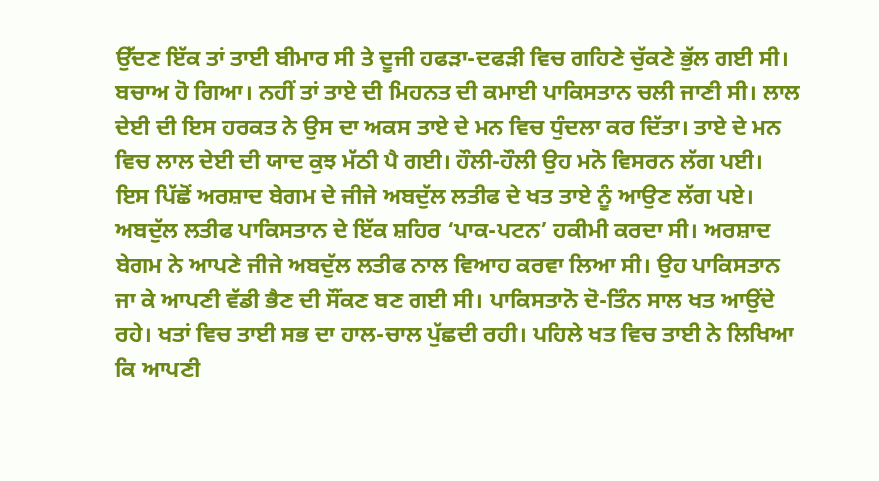ਉੱਦਣ ਇੱਕ ਤਾਂ ਤਾਈ ਬੀਮਾਰ ਸੀ ਤੇ ਦੂਜੀ ਹਫੜਾ-ਦਫੜੀ ਵਿਚ ਗਹਿਣੇ ਚੁੱਕਣੇ ਭੁੱਲ ਗਈ ਸੀ। ਬਚਾਅ ਹੋ ਗਿਆ। ਨਹੀਂ ਤਾਂ ਤਾਏ ਦੀ ਮਿਹਨਤ ਦੀ ਕਮਾਈ ਪਾਕਿਸਤਾਨ ਚਲੀ ਜਾਣੀ ਸੀ। ਲਾਲ ਦੇਈ ਦੀ ਇਸ ਹਰਕਤ ਨੇ ਉਸ ਦਾ ਅਕਸ ਤਾਏ ਦੇ ਮਨ ਵਿਚ ਧੁੰਦਲਾ ਕਰ ਦਿੱਤਾ। ਤਾਏ ਦੇ ਮਨ ਵਿਚ ਲਾਲ ਦੇਈ ਦੀ ਯਾਦ ਕੁਝ ਮੱਠੀ ਪੈ ਗਈ। ਹੌਲੀ-ਹੌਲੀ ਉਹ ਮਨੋ ਵਿਸਰਨ ਲੱਗ ਪਈ।
ਇਸ ਪਿੱਛੋਂ ਅਰਸ਼ਾਦ ਬੇਗਮ ਦੇ ਜੀਜੇ ਅਬਦੁੱਲ ਲਤੀਫ ਦੇ ਖਤ ਤਾਏ ਨੂੰ ਆਉਣ ਲੱਗ ਪਏ। ਅਬਦੁੱਲ ਲਤੀਫ ਪਾਕਿਸਤਾਨ ਦੇ ਇੱਕ ਸ਼ਹਿਰ ‘ਪਾਕ-ਪਟਨ’ ਹਕੀਮੀ ਕਰਦਾ ਸੀ। ਅਰਸ਼ਾਦ ਬੇਗਮ ਨੇ ਆਪਣੇ ਜੀਜੇ ਅਬਦੁੱਲ ਲਤੀਫ ਨਾਲ ਵਿਆਹ ਕਰਵਾ ਲਿਆ ਸੀ। ਉਹ ਪਾਕਿਸਤਾਨ ਜਾ ਕੇ ਆਪਣੀ ਵੱਡੀ ਭੈਣ ਦੀ ਸੌਂਕਣ ਬਣ ਗਈ ਸੀ। ਪਾਕਿਸਤਾਨੋ ਦੋ-ਤਿੰਨ ਸਾਲ ਖਤ ਆਉਂਦੇ ਰਹੇ। ਖਤਾਂ ਵਿਚ ਤਾਈ ਸਭ ਦਾ ਹਾਲ-ਚਾਲ ਪੁੱਛਦੀ ਰਹੀ। ਪਹਿਲੇ ਖਤ ਵਿਚ ਤਾਈ ਨੇ ਲਿਖਿਆ ਕਿ ਆਪਣੀ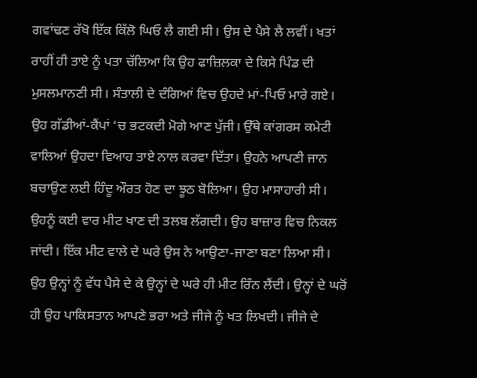ਗਵਾਂਢਣ ਰੱਖੋ ਇੱਕ ਕਿੱਲੋ ਘਿਓ ਲੈ ਗਈ ਸੀ। ਉਸ ਦੇ ਪੈਸੇ ਲੈ ਲਵੀਂ। ਖਤਾਂ ਰਾਹੀਂ ਹੀ ਤਾਏ ਨੂੰ ਪਤਾ ਚੱਲਿਆ ਕਿ ਉਹ ਫਾਜ਼ਿਲਕਾ ਦੇ ਕਿਸੇ ਪਿੰਡ ਦੀ ਮੁਸਲਮਾਨਣੀ ਸੀ। ਸੰਤਾਲੀ ਦੇ ਦੰਗਿਆਂ ਵਿਚ ਉਹਦੇ ਮਾਂ-ਪਿਓ ਮਾਰੇ ਗਏ। ਉਹ ਗੱਡੀਆਂ-ਕੈਂਪਾਂ ‘ਚ ਭਟਕਦੀ ਮੋਗੇ ਆਣ ਪੁੱਜੀ। ਉੱਥੇ ਕਾਂਗਰਸ ਕਮੇਟੀ ਵਾਲਿਆਂ ਉਹਦਾ ਵਿਆਹ ਤਾਏ ਨਾਲ ਕਰਵਾ ਦਿੱਤਾ। ਉਹਨੇ ਆਪਣੀ ਜਾਨ ਬਚਾਉਣ ਲਈ ਹਿੰਦੂ ਔਰਤ ਹੋਣ ਦਾ ਝੂਠ ਬੋਲਿਆ। ਉਹ ਮਾਸਾਹਾਰੀ ਸੀ। ਉਹਨੂੰ ਕਈ ਵਾਰ ਮੀਟ ਖਾਣ ਦੀ ਤਲਬ ਲੱਗਦੀ। ਉਹ ਬਾਜ਼ਾਰ ਵਿਚ ਨਿਕਲ ਜਾਂਦੀ। ਇੱਕ ਮੀਟ ਵਾਲੇ ਦੇ ਘਰੇ ਉਸ ਨੇ ਆਉਣਾ-ਜਾਣਾ ਬਣਾ ਲਿਆ ਸੀ। ਉਹ ਉਨ੍ਹਾਂ ਨੂੰ ਵੱਧ ਪੈਸੇ ਦੇ ਕੇ ਉਨ੍ਹਾਂ ਦੇ ਘਰੇ ਹੀ ਮੀਟ ਰਿੰਨ ਲੈਂਦੀ। ਉਨ੍ਹਾਂ ਦੇ ਘਰੋਂ ਹੀ ਉਹ ਪਾਕਿਸਤਾਨ ਆਪਣੇ ਭਰਾ ਅਤੇ ਜੀਜੇ ਨੂੰ ਖਤ ਲਿਖਦੀ। ਜੀਜੇ ਦੇ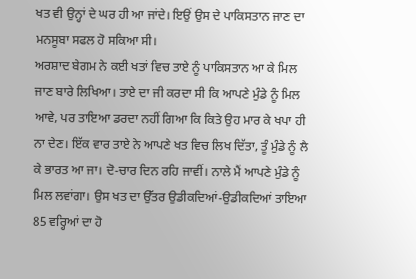ਖਤ ਵੀ ਉਨ੍ਹਾਂ ਦੇ ਘਰ ਹੀ ਆ ਜਾਂਦੇ। ਇਉਂ ਉਸ ਦੇ ਪਾਕਿਸਤਾਨ ਜਾਣ ਦਾ ਮਨਸੂਬਾ ਸਫਲ ਹੋ ਸਕਿਆ ਸੀ।
ਅਰਸ਼ਾਦ ਬੇਗਮ ਨੇ ਕਈ ਖਤਾਂ ਵਿਚ ਤਾਏ ਨੂੰ ਪਾਕਿਸਤਾਨ ਆ ਕੇ ਮਿਲ ਜਾਣ ਬਾਰੇ ਲਿਖਿਆ। ਤਾਏ ਦਾ ਜੀ ਕਰਦਾ ਸੀ ਕਿ ਆਪਣੇ ਮੁੰਡੇ ਨੂੰ ਮਿਲ ਆਵੇ, ਪਰ ਤਾਇਆ ਡਰਦਾ ਨਹੀਂ ਗਿਆ ਕਿ ਕਿਤੇ ਉਹ ਮਾਰ ਕੇ ਖਪਾ ਹੀ ਨਾ ਦੇਣ। ਇੱਕ ਵਾਰ ਤਾਏ ਨੇ ਆਪਣੇ ਖਤ ਵਿਚ ਲਿਖ ਦਿੱਤਾ, ਤੂੰ ਮੁੰਡੇ ਨੂੰ ਲੈ ਕੇ ਭਾਰਤ ਆ ਜਾ। ਦੋ-ਚਾਰ ਦਿਨ ਰਹਿ ਜਾਵੀਂ। ਨਾਲੇ ਮੈਂ ਆਪਣੇ ਮੁੰਡੇ ਨੂੰ ਮਿਲ ਲਵਾਂਗਾ। ਉਸ ਖਤ ਦਾ ਉੱਤਰ ਉਡੀਕਦਿਆਂ-ਉਡੀਕਦਿਆਂ ਤਾਇਆ 85 ਵਰ੍ਹਿਆਂ ਦਾ ਹੋ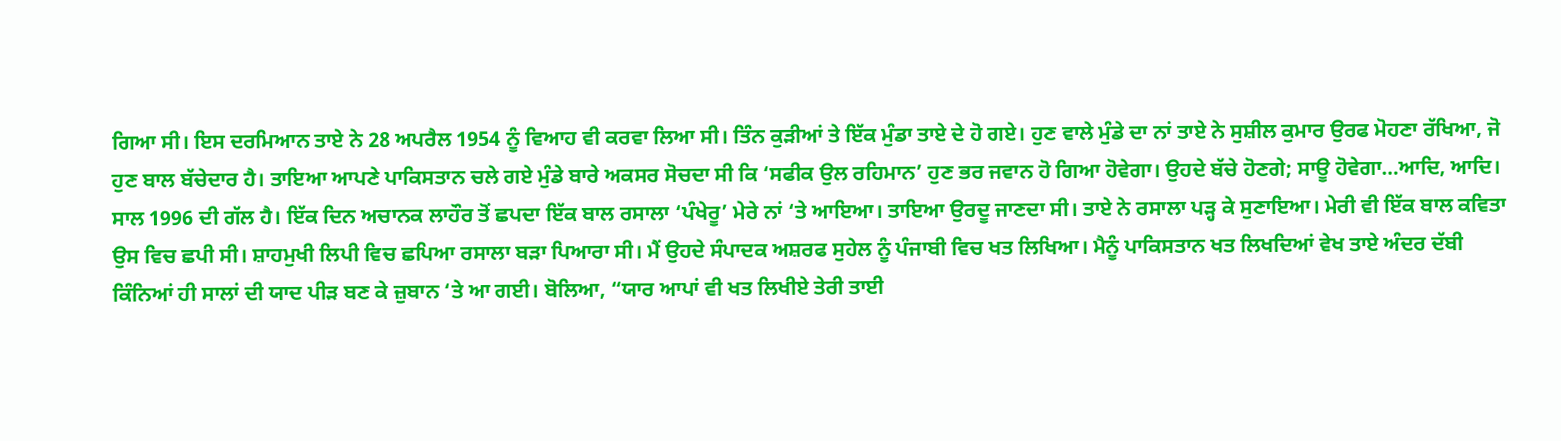ਗਿਆ ਸੀ। ਇਸ ਦਰਮਿਆਨ ਤਾਏ ਨੇ 28 ਅਪਰੈਲ 1954 ਨੂੰ ਵਿਆਹ ਵੀ ਕਰਵਾ ਲਿਆ ਸੀ। ਤਿੰਨ ਕੁੜੀਆਂ ਤੇ ਇੱਕ ਮੁੰਡਾ ਤਾਏ ਦੇ ਹੋ ਗਏ। ਹੁਣ ਵਾਲੇ ਮੁੰਡੇ ਦਾ ਨਾਂ ਤਾਏ ਨੇ ਸੁਸ਼ੀਲ ਕੁਮਾਰ ਉਰਫ ਮੋਹਣਾ ਰੱਖਿਆ, ਜੋ ਹੁਣ ਬਾਲ ਬੱਚੇਦਾਰ ਹੈ। ਤਾਇਆ ਆਪਣੇ ਪਾਕਿਸਤਾਨ ਚਲੇ ਗਏ ਮੁੰਡੇ ਬਾਰੇ ਅਕਸਰ ਸੋਚਦਾ ਸੀ ਕਿ ‘ਸਫੀਕ ਉਲ ਰਹਿਮਾਨ’ ਹੁਣ ਭਰ ਜਵਾਨ ਹੋ ਗਿਆ ਹੋਵੇਗਾ। ਉਹਦੇ ਬੱਚੇ ਹੋਣਗੇ; ਸਾਊ ਹੋਵੇਗਾ…ਆਦਿ, ਆਦਿ।
ਸਾਲ 1996 ਦੀ ਗੱਲ ਹੈ। ਇੱਕ ਦਿਨ ਅਚਾਨਕ ਲਾਹੌਰ ਤੋਂ ਛਪਦਾ ਇੱਕ ਬਾਲ ਰਸਾਲਾ ‘ਪੰਖੇਰੂ’ ਮੇਰੇ ਨਾਂ ‘ਤੇ ਆਇਆ। ਤਾਇਆ ਉਰਦੂ ਜਾਣਦਾ ਸੀ। ਤਾਏ ਨੇ ਰਸਾਲਾ ਪੜ੍ਹ ਕੇ ਸੁਣਾਇਆ। ਮੇਰੀ ਵੀ ਇੱਕ ਬਾਲ ਕਵਿਤਾ ਉਸ ਵਿਚ ਛਪੀ ਸੀ। ਸ਼ਾਹਮੁਖੀ ਲਿਪੀ ਵਿਚ ਛਪਿਆ ਰਸਾਲਾ ਬੜਾ ਪਿਆਰਾ ਸੀ। ਮੈਂ ਉਹਦੇ ਸੰਪਾਦਕ ਅਸ਼ਰਫ ਸੁਹੇਲ ਨੂੰ ਪੰਜਾਬੀ ਵਿਚ ਖਤ ਲਿਖਿਆ। ਮੈਨੂੰ ਪਾਕਿਸਤਾਨ ਖਤ ਲਿਖਦਿਆਂ ਵੇਖ ਤਾਏ ਅੰਦਰ ਦੱਬੀ ਕਿੰਨਿਆਂ ਹੀ ਸਾਲਾਂ ਦੀ ਯਾਦ ਪੀੜ ਬਣ ਕੇ ਜ਼ੁਬਾਨ ‘ਤੇ ਆ ਗਈ। ਬੋਲਿਆ, “ਯਾਰ ਆਪਾਂ ਵੀ ਖਤ ਲਿਖੀਏ ਤੇਰੀ ਤਾਈ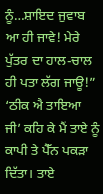ਨੂੰ…ਸ਼ਾਇਦ ਜੁਵਾਬ ਆ ਹੀ ਜਾਵੇ! ਮੇਰੇ ਪੁੱਤਰ ਦਾ ਹਾਲ-ਚਾਲ ਹੀ ਪਤਾ ਲੱਗ ਜਾਊ!”
‘ਠੀਕ ਐ ਤਾਇਆ ਜੀ’ ਕਹਿ ਕੇ ਮੈਂ ਤਾਏ ਨੂੰ ਕਾਪੀ ਤੇ ਪੈੱਨ ਪਕੜਾ ਦਿੱਤਾ। ਤਾਏ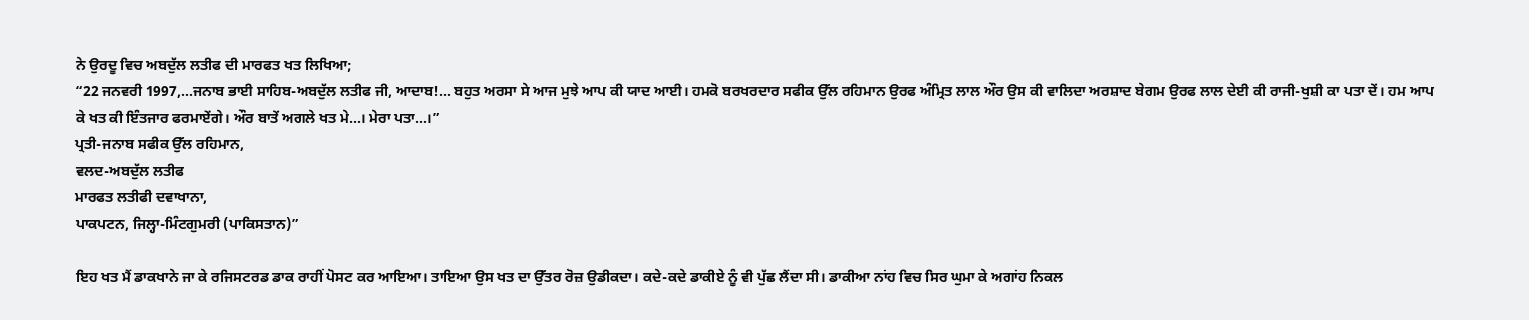ਨੇ ਉਰਦੂ ਵਿਚ ਅਬਦੁੱਲ ਲਤੀਫ ਦੀ ਮਾਰਫਤ ਖਤ ਲਿਖਿਆ;
“22 ਜਨਵਰੀ 1997,…ਜਨਾਬ ਭਾਈ ਸਾਹਿਬ-ਅਬਦੁੱਲ ਲਤੀਫ ਜੀ, ਆਦਾਬ!… ਬਹੁਤ ਅਰਸਾ ਸੇ ਆਜ ਮੁਝੇ ਆਪ ਕੀ ਯਾਦ ਆਈ। ਹਮਕੋ ਬਰਖਰਦਾਰ ਸਫੀਕ ਉੱਲ ਰਹਿਮਾਨ ਉਰਫ ਅੰਮ੍ਰਿਤ ਲਾਲ ਔਰ ਉਸ ਕੀ ਵਾਲਿਦਾ ਅਰਸ਼ਾਦ ਬੇਗਮ ਉਰਫ ਲਾਲ ਦੇਈ ਕੀ ਰਾਜੀ-ਖੁਸ਼ੀ ਕਾ ਪਤਾ ਦੇਂ। ਹਮ ਆਪ ਕੇ ਖਤ ਕੀ ਇੰਤਜਾਰ ਫਰਮਾਏਂਗੇ। ਔਰ ਬਾਤੇਂ ਅਗਲੇ ਖਤ ਮੇ…। ਮੇਰਾ ਪਤਾ…।”
ਪ੍ਰਤੀ-ਜਨਾਬ ਸਫੀਕ ਉੱਲ ਰਹਿਮਾਨ,
ਵਲਦ-ਅਬਦੁੱਲ ਲਤੀਫ
ਮਾਰਫਤ ਲਤੀਫੀ ਦਵਾਖਾਨਾ,
ਪਾਕਪਟਨ, ਜਿਲ੍ਹਾ-ਮਿੰਟਗੁਮਰੀ (ਪਾਕਿਸਤਾਨ)”

ਇਹ ਖਤ ਮੈਂ ਡਾਕਖਾਨੇ ਜਾ ਕੇ ਰਜਿਸਟਰਡ ਡਾਕ ਰਾਹੀਂ ਪੋਸਟ ਕਰ ਆਇਆ। ਤਾਇਆ ਉਸ ਖਤ ਦਾ ਉੱਤਰ ਰੋਜ਼ ਉਡੀਕਦਾ। ਕਦੇ-ਕਦੇ ਡਾਕੀਏ ਨੂੰ ਵੀ ਪੁੱਛ ਲੈਂਦਾ ਸੀ। ਡਾਕੀਆ ਨਾਂਹ ਵਿਚ ਸਿਰ ਘੁਮਾ ਕੇ ਅਗਾਂਹ ਨਿਕਲ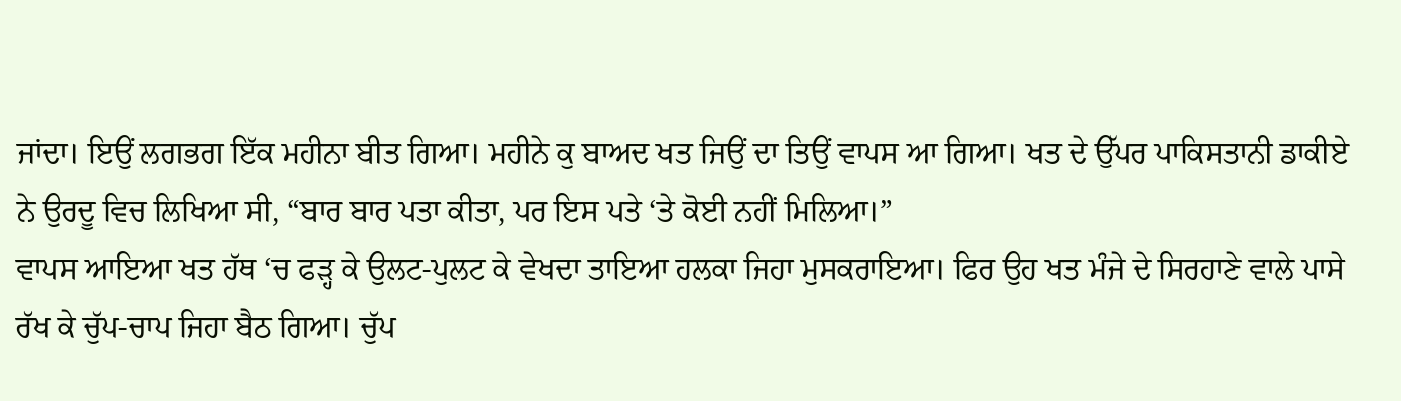ਜਾਂਦਾ। ਇਉਂ ਲਗਭਗ ਇੱਕ ਮਹੀਨਾ ਬੀਤ ਗਿਆ। ਮਹੀਨੇ ਕੁ ਬਾਅਦ ਖਤ ਜਿਉਂ ਦਾ ਤਿਉਂ ਵਾਪਸ ਆ ਗਿਆ। ਖਤ ਦੇ ਉੱਪਰ ਪਾਕਿਸਤਾਨੀ ਡਾਕੀਏ ਨੇ ਉਰਦੂ ਵਿਚ ਲਿਖਿਆ ਸੀ, “ਬਾਰ ਬਾਰ ਪਤਾ ਕੀਤਾ, ਪਰ ਇਸ ਪਤੇ ‘ਤੇ ਕੋਈ ਨਹੀਂ ਮਿਲਿਆ।”
ਵਾਪਸ ਆਇਆ ਖਤ ਹੱਥ ‘ਚ ਫੜ੍ਹ ਕੇ ਉਲਟ-ਪੁਲਟ ਕੇ ਵੇਖਦਾ ਤਾਇਆ ਹਲਕਾ ਜਿਹਾ ਮੁਸਕਰਾਇਆ। ਫਿਰ ਉਹ ਖਤ ਮੰਜੇ ਦੇ ਸਿਰਹਾਣੇ ਵਾਲੇ ਪਾਸੇ ਰੱਖ ਕੇ ਚੁੱਪ-ਚਾਪ ਜਿਹਾ ਬੈਠ ਗਿਆ। ਚੁੱਪ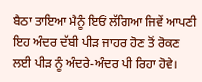ਬੈਠਾ ਤਾਇਆ ਮੈਨੂੰ ਇਓਂ ਲੱਗਿਆ ਜਿਵੇਂ ਆਪਣੀ ਇਹ ਅੰਦਰ ਦੱਬੀ ਪੀੜ ਜਾਹਰ ਹੋਣ ਤੋਂ ਰੋਕਣ ਲਈ ਪੀੜ ਨੂੰ ਅੰਦਰੇ-ਅੰਦਰ ਪੀ ਰਿਹਾ ਹੋਵੇ।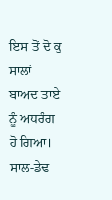ਇਸ ਤੋਂ ਦੋ ਕੁ ਸਾਲਾਂ ਬਾਅਦ ਤਾਏ ਨੂੰ ਅਧਰੰਗ ਹੋ ਗਿਆ। ਸਾਲ-ਡੇਢ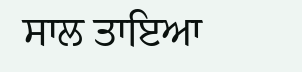ਸਾਲ ਤਾਇਆ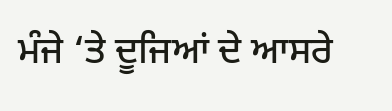ਮੰਜੇ ‘ਤੇ ਦੂਜਿਆਂ ਦੇ ਆਸਰੇ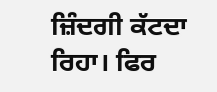ਜ਼ਿੰਦਗੀ ਕੱਟਦਾ ਰਿਹਾ। ਫਿਰ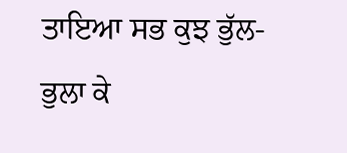ਤਾਇਆ ਸਭ ਕੁਝ ਭੁੱਲ-ਭੁਲਾ ਕੇ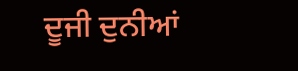ਦੂਜੀ ਦੁਨੀਆਂ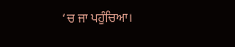‘ਚ ਜਾ ਪਹੁੰਚਿਆ।